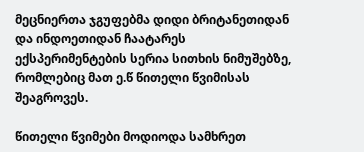მეცნიერთა ჯგუფებმა დიდი ბრიტანეთიდან და ინდოეთიდან ჩაატარეს ექსპერიმენტების სერია სითხის ნიმუშებზე, რომლებიც მათ ე.წ წითელი წვიმისას შეაგროვეს.

წითელი წვიმები მოდიოდა სამხრეთ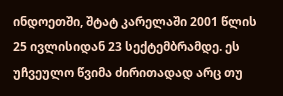ინდოეთში, შტატ კარელაში 2001 წლის 25 ივლისიდან 23 სექტემბრამდე. ეს უჩვეულო წვიმა ძირითადად არც თუ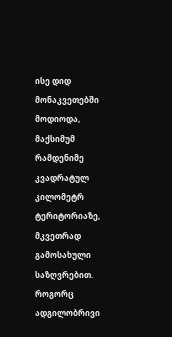ისე დიდ მონაკვეთებში მოდიოდა, მაქსიმუმ რამდენიმე კვადრატულ კილომეტრ ტერიტორიაზე, მკვეთრად გამოსახული საზღვრებით. როგორც ადგილობრივი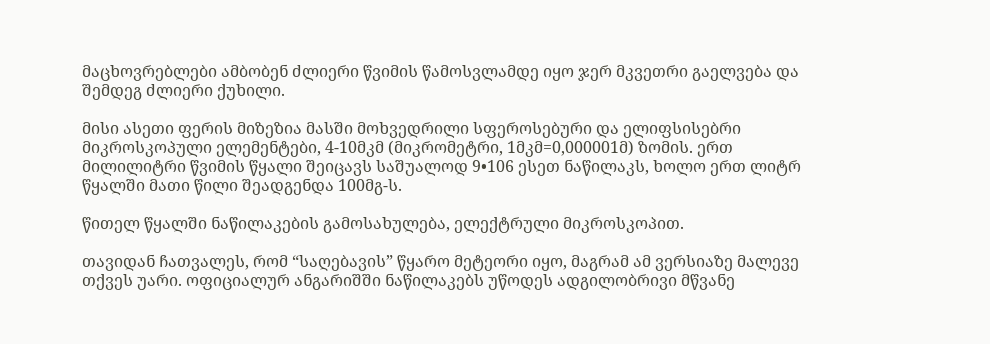მაცხოვრებლები ამბობენ ძლიერი წვიმის წამოსვლამდე იყო ჯერ მკვეთრი გაელვება და შემდეგ ძლიერი ქუხილი.

მისი ასეთი ფერის მიზეზია მასში მოხვედრილი სფეროსებური და ელიფსისებრი მიკროსკოპული ელემენტები, 4-10მკმ (მიკრომეტრი, 1მკმ=0,000001მ) ზომის. ერთ მილილიტრი წვიმის წყალი შეიცავს საშუალოდ 9•106 ესეთ ნაწილაკს, ხოლო ერთ ლიტრ წყალში მათი წილი შეადგენდა 100მგ-ს.

წითელ წყალში ნაწილაკების გამოსახულება, ელექტრული მიკროსკოპით.

თავიდან ჩათვალეს, რომ “საღებავის” წყარო მეტეორი იყო, მაგრამ ამ ვერსიაზე მალევე თქვეს უარი. ოფიციალურ ანგარიშში ნაწილაკებს უწოდეს ადგილობრივი მწვანე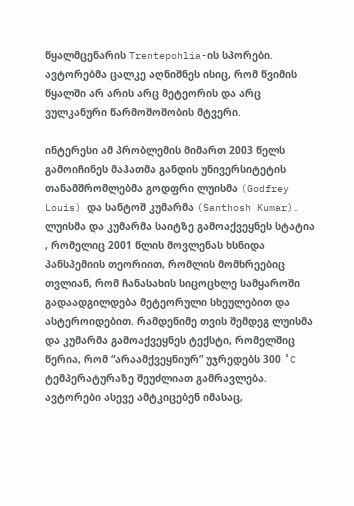წყალმცენარის Trentepohlia-ის სპორები. ავტორებმა ცალკე აღნიშნეს ისიც, რომ წვიმის წყალში არ არის არც მეტეორის და არც ვულკანური წარმოშოშობის მტვერი.

ინტერესი ამ პრობლემის მიმართ 2003 წელს გამოიჩინეს მაჰათმა განდის უნივერსიტეტის თანამშრომლებმა გოდფრი ლუისმა (Godfrey Louis) და სანტოშ კუმარმა (Santhosh Kumar). ლუისმა და კუმარმა საიტზე გამოაქვეყნეს სტატია , რომელიც 2001 წლის მოვლენას ხსნიდა პანსპემიის თეორიით, რომლის მომხრეებიც თვლიან, რომ ჩანასახის სიცოცხლე სამყაროში გადაადგილდება მეტეორული სხეულებით და ასტეროიდებით. რამდენიმე თვის შემდეგ ლუისმა და კუმარმა გამოაქვეყნეს ტექსტი, რომელშიც წერია, რომ “არაამქვეყნიურ” უჯრედებს 300 ˚C ტემპერატურაზე შეუძლიათ გამრავლება. ავტორები ასევე ამტკიცებენ იმასაც,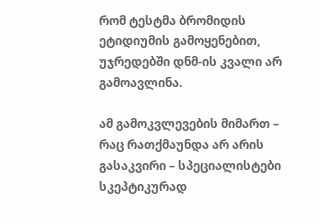რომ ტესტმა ბრომიდის ეტიდიუმის გამოყენებით, უჯრედებში დნმ-ის კვალი არ გამოავლინა.

ამ გამოკვლევების მიმართ – რაც რათქმაუნდა არ არის გასაკვირი – სპეციალისტები სკეპტიკურად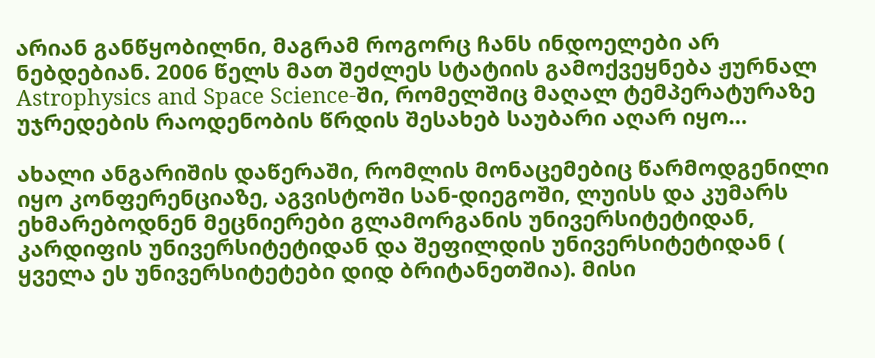არიან განწყობილნი, მაგრამ როგორც ჩანს ინდოელები არ ნებდებიან. 2006 წელს მათ შეძლეს სტატიის გამოქვეყნება ჟურნალ Astrophysics and Space Science-ში, რომელშიც მაღალ ტემპერატურაზე უჯრედების რაოდენობის წრდის შესახებ საუბარი აღარ იყო…

ახალი ანგარიშის დაწერაში, რომლის მონაცემებიც წარმოდგენილი იყო კონფერენციაზე, აგვისტოში სან-დიეგოში, ლუისს და კუმარს ეხმარებოდნენ მეცნიერები გლამორგანის უნივერსიტეტიდან, კარდიფის უნივერსიტეტიდან და შეფილდის უნივერსიტეტიდან ( ყველა ეს უნივერსიტეტები დიდ ბრიტანეთშია). მისი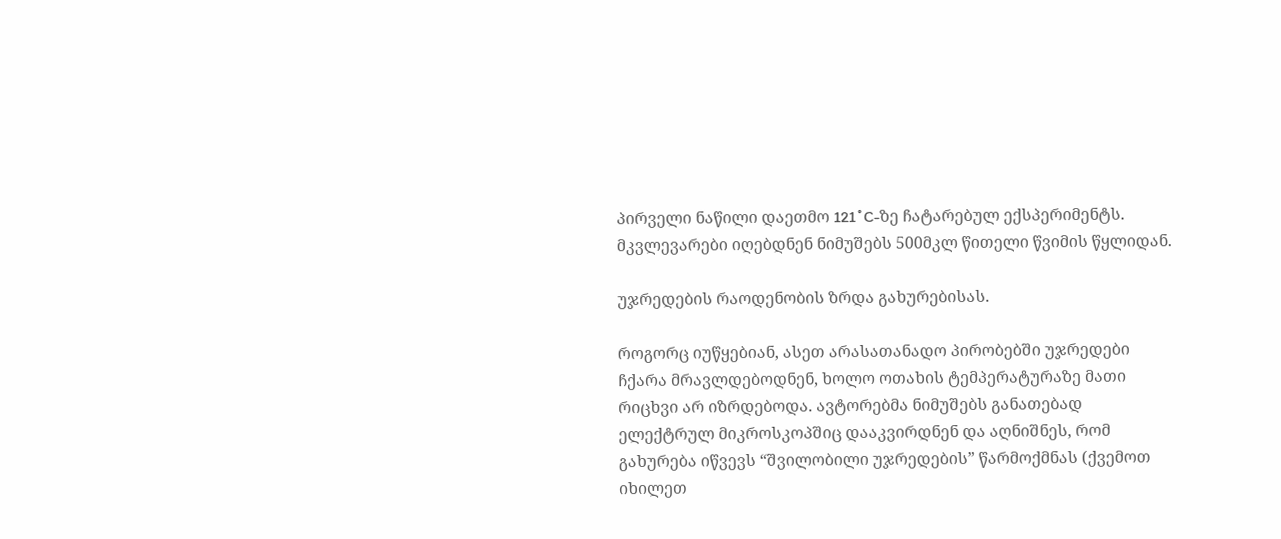პირველი ნაწილი დაეთმო 121˚C-ზე ჩატარებულ ექსპერიმენტს. მკვლევარები იღებდნენ ნიმუშებს 500მკლ წითელი წვიმის წყლიდან.

უჯრედების რაოდენობის ზრდა გახურებისას.

როგორც იუწყებიან, ასეთ არასათანადო პირობებში უჯრედები ჩქარა მრავლდებოდნენ, ხოლო ოთახის ტემპერატურაზე მათი რიცხვი არ იზრდებოდა. ავტორებმა ნიმუშებს განათებად ელექტრულ მიკროსკოპშიც დააკვირდნენ და აღნიშნეს, რომ გახურება იწვევს “შვილობილი უჯრედების” წარმოქმნას (ქვემოთ იხილეთ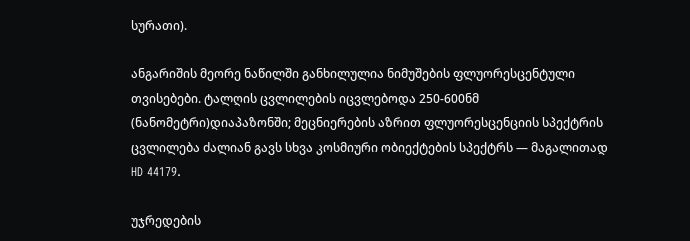სურათი).

ანგარიშის მეორე ნაწილში განხილულია ნიმუშების ფლუორესცენტული თვისებები. ტალღის ცვლილების იცვლებოდა 250-600ნმ (ნანომეტრი)დიაპაზონში; მეცნიერების აზრით ფლუორესცენციის სპექტრის ცვლილება ძალიან გავს სხვა კოსმიური ობიექტების სპექტრს — მაგალითად HD 44179.

უჯრედების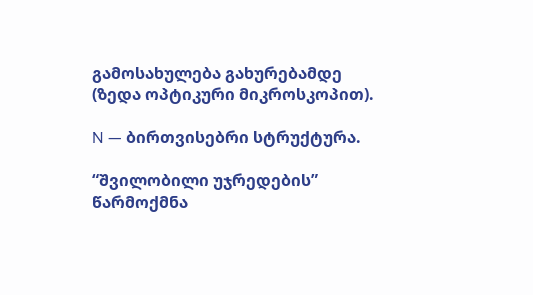გამოსახულება გახურებამდე (ზედა ოპტიკური მიკროსკოპით).

N — ბირთვისებრი სტრუქტურა.

“შვილობილი უჯრედების” წარმოქმნა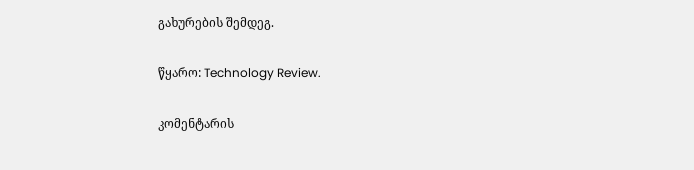გახურების შემდეგ.

წყარო: Technology Review.

კომენტარის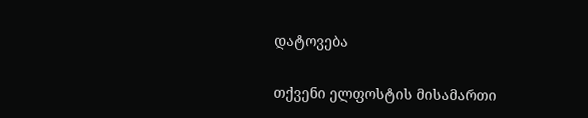დატოვება

თქვენი ელფოსტის მისამართი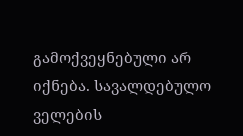გამოქვეყნებული არ იქნება. სავალდებულო ველების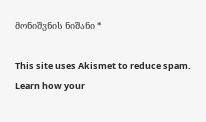მონიშვნის ნიშანი *

This site uses Akismet to reduce spam. Learn how your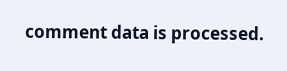comment data is processed.